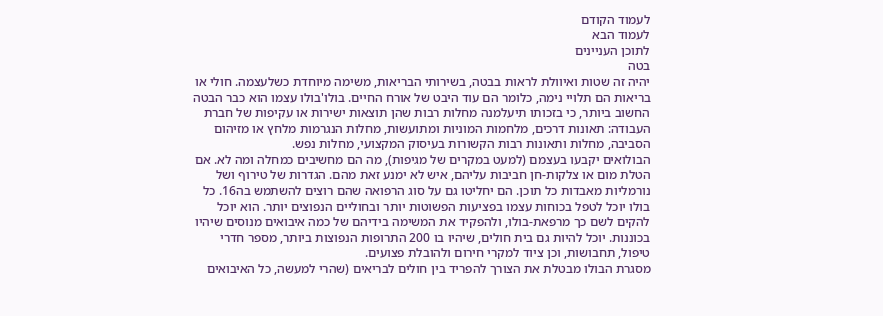לעמוד הקודם
לעמוד הבא
לתוכן העניינים
בטה
יהיה זה שטות ואיוולת לראות בבטה, בשירותי הבריאות, משימה מיוחדת כשלעצמה. חולי או בריאות הם תלויי נימה, כלומר הם עוד היבט של אורח החיים. בולו'בולו עצמו הוא כבר הבטה החשוב ביותר, כי בזכותו תיעלמנה מחלות רבות שהן תוצאות ישירות או עקיפות של חברת העבודה: תאונות דרכים, מלחמות המוניות ומתועשות, מחלות הנגרמות מלחץ או מזיהום הסביבה, מחלות ותאונות רבות הקשורות בעיסוק המקצועי, מחלות נפש.
הבולואים יקבעו בעצמם (למעט במקרים של מגיפות), מה הם מחשיבים כמחלה ומה לא. אם הטלת מום או צלקות-חן חביבות עליהם, איש לא ימנע זאת מהם. הגדרות של טירוף ושל נורמליות מאבדות כל תוכן. הם יחליטו גם על סוג הרפואה שהם רוצים להשתמש בה16. כל בולו יוכל לטפל בכוחות עצמו בפציעות הפשוטות יותר ובחוליים הנפוצים יותר. הוא יוכל להקים לשם כך מרפאת-בולו, ולהפקיד את המשימה בידיהם של כמה איבואים מנוסים שיהיו בכוננות. יוכל להיות גם בית חולים, שיהיו בו 200 התרופות הנפוצות ביותר, מספר חדרי טיפול, תחבושות, וכן ציוד למקרי חירום ולהובלת פצועים.
מסגרת הבולו מבטלת את הצורך להפריד בין חולים לבריאים (שהרי למעשה, כל האיבואים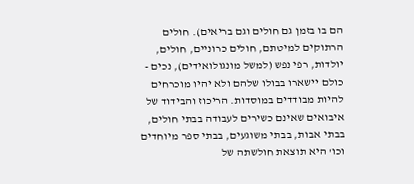הם בו בזמן גם חולים וגם בריאים). חולים הרתוקים למיטתם, חולים כרוניים, חולים, יולדות, רפי נפש (למשל מונגולואידים), נכים - כולם יישארו בבולו שלהם ולא יהיו מוכרחים להיות מבודדים במוסדות. הריכוז והבידוד של איבואים שאינם כשירים לעבודה בבתי חולים, בבתי אבות, בבתי משוגעים, בבתי ספר מיוחדים וכו' היא תוצאת חולשתה של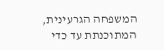המשפחה הגרעינית, המתוכנתת עד כדי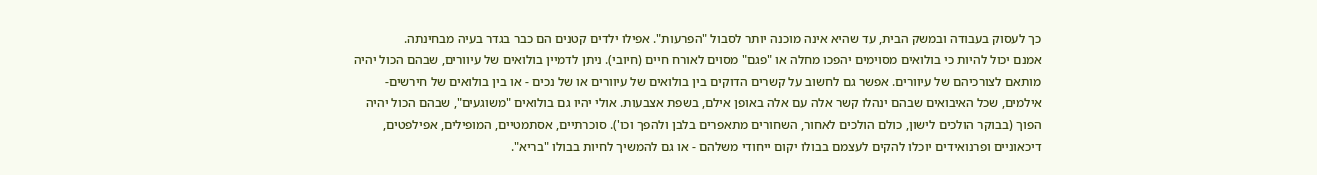כך לעסוק בעבודה ובמשק הבית, עד שהיא אינה מוכנה יותר לסבול "הפרעות". אפילו ילדים קטנים הם כבר בגדר בעיה מבחינתה.
אמנם יכול להיות כי בולואים מסוימים יהפכו מחלה או "פגם" מסוים לאורח חיים (חיובי). ניתן לדמיין בולואים של עיוורים, שבהם הכול יהיה מותאם לצורכיהם של עיוורים. אפשר גם לחשוב על קשרים הדוקים בין בולואים של עיוורים או של נכים - או בין בולואים של חירשים-אילמים, שכל האיבואים שבהם ינהלו קשר אלה עם אלה באופן אילם, בשפת אצבעות. אולי יהיו גם בולואים "משוגעים", שבהם הכול יהיה הפוך (בבוקר הולכים לישון, כולם הולכים לאחור, השחורים מתאפרים בלבן ולהפך וכו'). סוכרתיים, אסתמטיים, המופילים, אפילפטים, דיכאוניים ופרנואידים יוכלו להקים לעצמם בבולו יקום ייחודי משלהם - או גם להמשיך לחיות בבולו "בריא".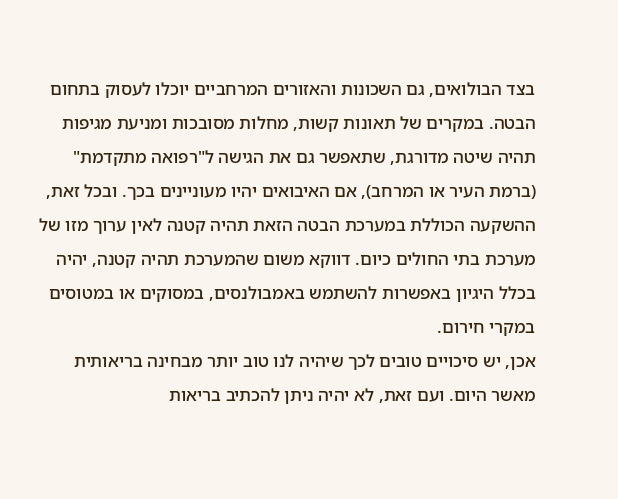בצד הבולואים, גם השכונות והאזורים המרחביים יוכלו לעסוק בתחום הבטה. במקרים של תאונות קשות, מחלות מסובכות ומניעת מגיפות תהיה שיטה מדורגת, שתאפשר גם את הגישה ל"רפואה מתקדמת" (ברמת העיר או המרחב), אם האיבואים יהיו מעוניינים בכך. ובכל זאת, ההשקעה הכוללת במערכת הבטה הזאת תהיה קטנה לאין ערוך מזו של מערכת בתי החולים כיום. דווקא משום שהמערכת תהיה קטנה, יהיה בכלל היגיון באפשרות להשתמש באמבולנסים, במסוקים או במטוסים במקרי חירום.
אכן, יש סיכויים טובים לכך שיהיה לנו טוב יותר מבחינה בריאותית מאשר היום. ועם זאת, לא יהיה ניתן להכתיב בריאות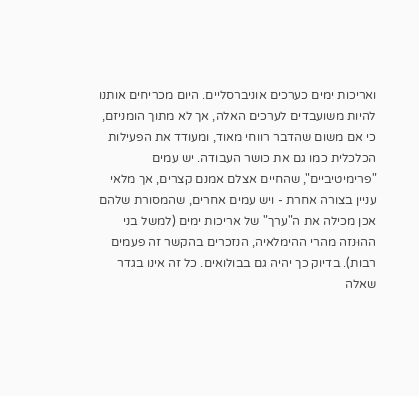ואריכות ימים כערכים אוניברסליים. היום מכריחים אותנו להיות משועבדים לערכים האלה, אך לא מתוך הומניזם, כי אם משום שהדבר רווחי מאוד, ומעודד את הפעילות הכלכלית כמו גם את כושר העבודה. יש עמים "פרימיטיביים", שהחיים אצלם אמנם קצרים, אך מלאי עניין בצורה אחרת - ויש עמים אחרים, שהמסורת שלהם אכן מכילה את ה"ערך" של אריכות ימים (למשל בני ההוּנזה מהרי ההימלאיה, הנזכרים בהקשר זה פעמים רבות). בדיוק כך יהיה גם בבולואים. כל זה אינו בגדר שאלה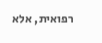רפואית, אלא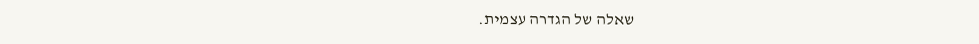שאלה של הגדרה עצמית.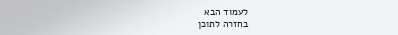לעמוד הבא
בחזרה לתוכן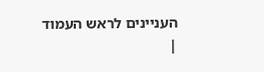העניינים לראש העמוד
|